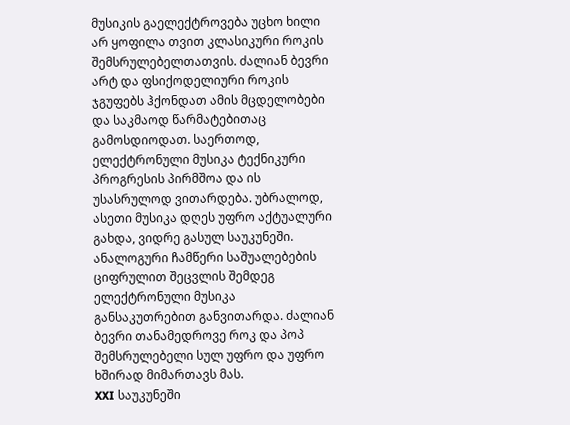მუსიკის გაელექტროვება უცხო ხილი არ ყოფილა თვით კლასიკური როკის შემსრულებელთათვის. ძალიან ბევრი არტ და ფსიქოდელიური როკის ჯგუფებს ჰქონდათ ამის მცდელობები და საკმაოდ წარმატებითაც გამოსდიოდათ. საერთოდ, ელექტრონული მუსიკა ტექნიკური პროგრესის პირმშოა და ის უსასრულოდ ვითარდება. უბრალოდ, ასეთი მუსიკა დღეს უფრო აქტუალური გახდა, ვიდრე გასულ საუკუნეში. ანალოგური ჩამწერი საშუალებების ციფრულით შეცვლის შემდეგ ელექტრონული მუსიკა განსაკუთრებით განვითარდა. ძალიან ბევრი თანამედროვე როკ და პოპ შემსრულებელი სულ უფრო და უფრო ხშირად მიმართავს მას.
XXI საუკუნეში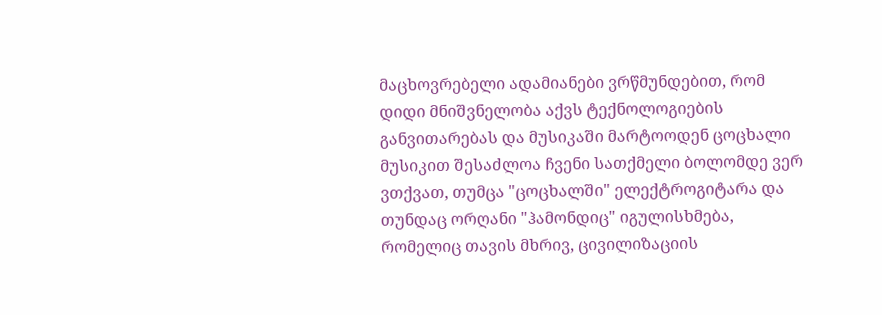მაცხოვრებელი ადამიანები ვრწმუნდებით, რომ დიდი მნიშვნელობა აქვს ტექნოლოგიების განვითარებას და მუსიკაში მარტოოდენ ცოცხალი მუსიკით შესაძლოა ჩვენი სათქმელი ბოლომდე ვერ ვთქვათ, თუმცა "ცოცხალში" ელექტროგიტარა და თუნდაც ორღანი "ჰამონდიც" იგულისხმება, რომელიც თავის მხრივ, ცივილიზაციის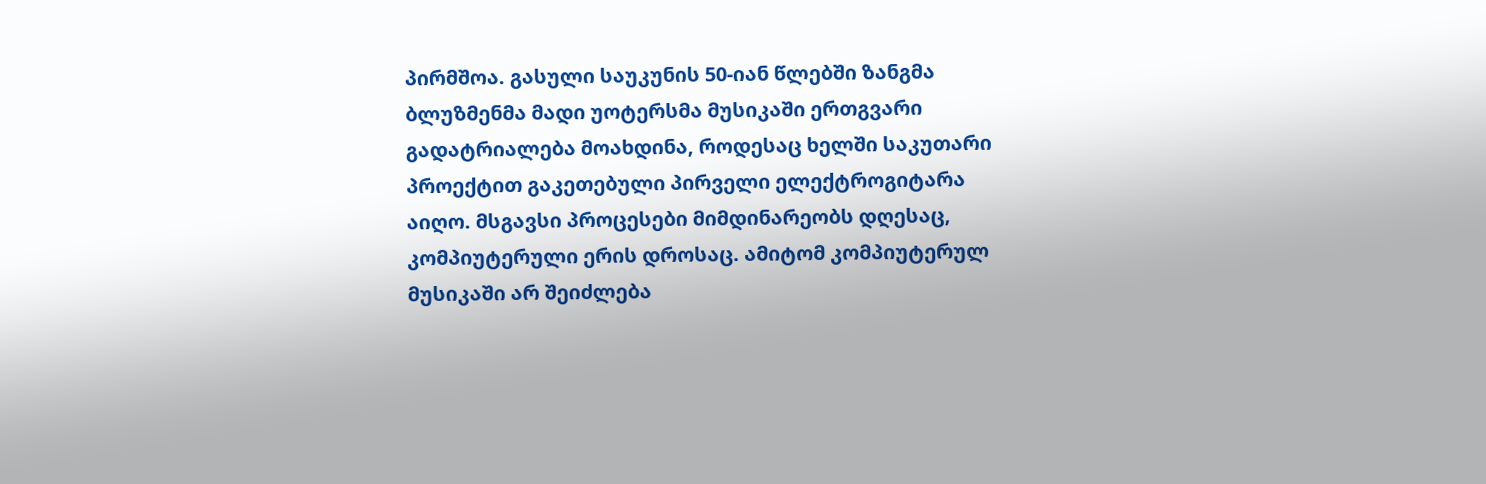პირმშოა. გასული საუკუნის 50-იან წლებში ზანგმა ბლუზმენმა მადი უოტერსმა მუსიკაში ერთგვარი გადატრიალება მოახდინა, როდესაც ხელში საკუთარი პროექტით გაკეთებული პირველი ელექტროგიტარა აიღო. მსგავსი პროცესები მიმდინარეობს დღესაც, კომპიუტერული ერის დროსაც. ამიტომ კომპიუტერულ მუსიკაში არ შეიძლება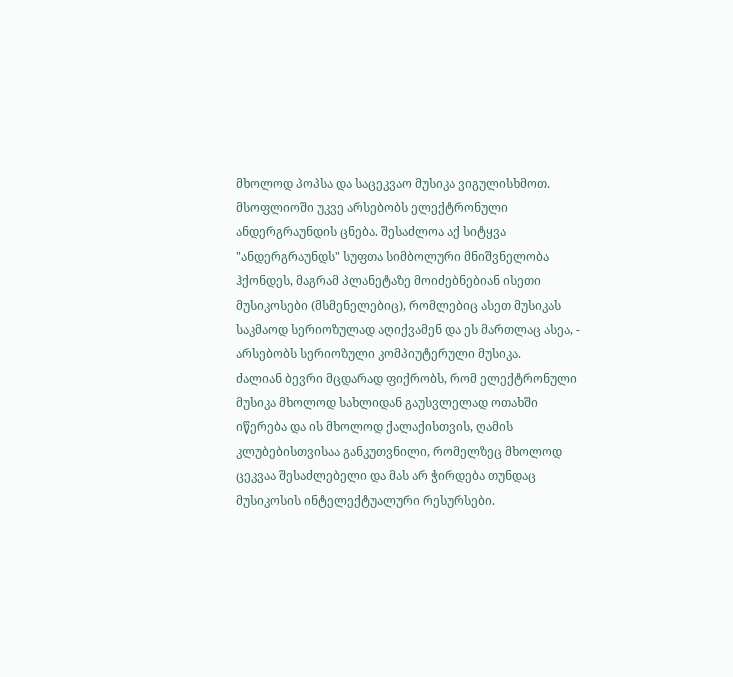მხოლოდ პოპსა და საცეკვაო მუსიკა ვიგულისხმოთ. მსოფლიოში უკვე არსებობს ელექტრონული ანდერგრაუნდის ცნება. შესაძლოა აქ სიტყვა "ანდერგრაუნდს" სუფთა სიმბოლური მნიშვნელობა ჰქონდეს, მაგრამ პლანეტაზე მოიძებნებიან ისეთი მუსიკოსები (მსმენელებიც), რომლებიც ასეთ მუსიკას საკმაოდ სერიოზულად აღიქვამენ და ეს მართლაც ასეა, - არსებობს სერიოზული კომპიუტერული მუსიკა.
ძალიან ბევრი მცდარად ფიქრობს, რომ ელექტრონული მუსიკა მხოლოდ სახლიდან გაუსვლელად ოთახში იწერება და ის მხოლოდ ქალაქისთვის, ღამის კლუბებისთვისაა განკუთვნილი, რომელზეც მხოლოდ ცეკვაა შესაძლებელი და მას არ ჭირდება თუნდაც მუსიკოსის ინტელექტუალური რესურსები.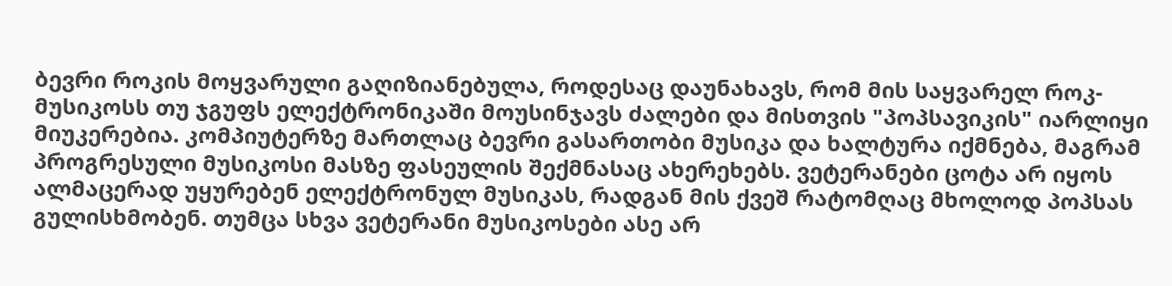ბევრი როკის მოყვარული გაღიზიანებულა, როდესაც დაუნახავს, რომ მის საყვარელ როკ-მუსიკოსს თუ ჯგუფს ელექტრონიკაში მოუსინჯავს ძალები და მისთვის "პოპსავიკის" იარლიყი მიუკერებია. კომპიუტერზე მართლაც ბევრი გასართობი მუსიკა და ხალტურა იქმნება, მაგრამ პროგრესული მუსიკოსი მასზე ფასეულის შექმნასაც ახერეხებს. ვეტერანები ცოტა არ იყოს ალმაცერად უყურებენ ელექტრონულ მუსიკას, რადგან მის ქვეშ რატომღაც მხოლოდ პოპსას გულისხმობენ. თუმცა სხვა ვეტერანი მუსიკოსები ასე არ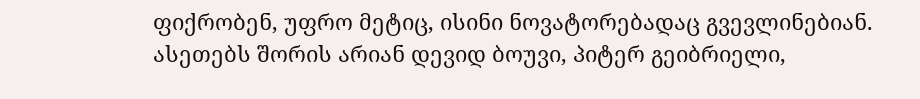ფიქრობენ, უფრო მეტიც, ისინი ნოვატორებადაც გვევლინებიან. ასეთებს შორის არიან დევიდ ბოუვი, პიტერ გეიბრიელი,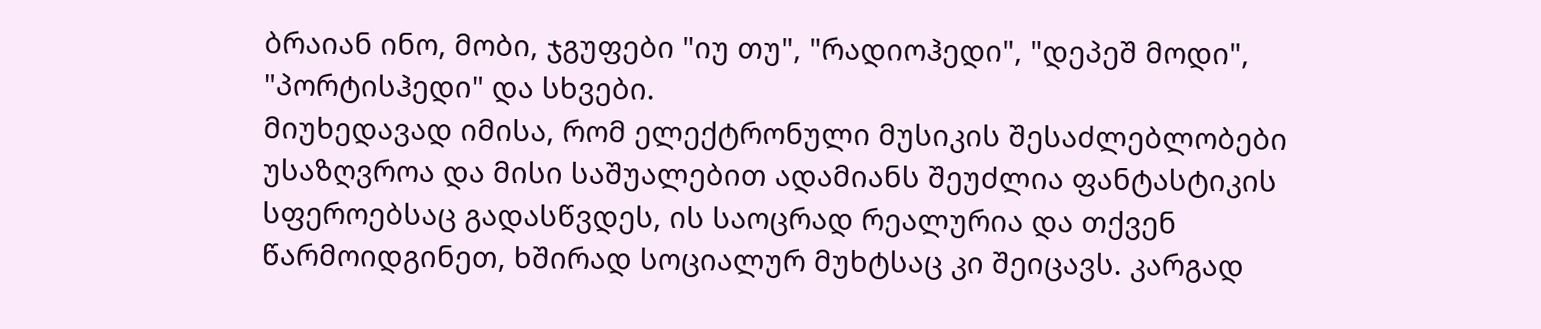ბრაიან ინო, მობი, ჯგუფები "იუ თუ", "რადიოჰედი", "დეპეშ მოდი", "პორტისჰედი" და სხვები.
მიუხედავად იმისა, რომ ელექტრონული მუსიკის შესაძლებლობები უსაზღვროა და მისი საშუალებით ადამიანს შეუძლია ფანტასტიკის სფეროებსაც გადასწვდეს, ის საოცრად რეალურია და თქვენ წარმოიდგინეთ, ხშირად სოციალურ მუხტსაც კი შეიცავს. კარგად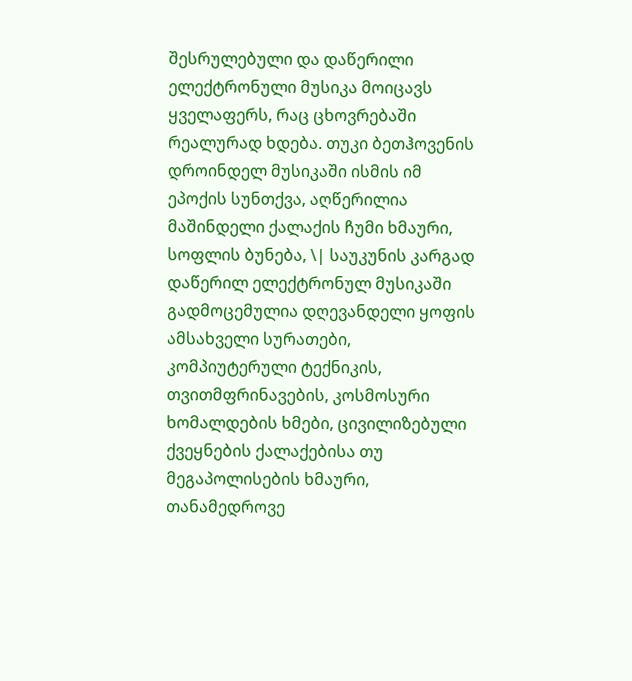შესრულებული და დაწერილი ელექტრონული მუსიკა მოიცავს ყველაფერს, რაც ცხოვრებაში რეალურად ხდება. თუკი ბეთჰოვენის დროინდელ მუსიკაში ისმის იმ ეპოქის სუნთქვა, აღწერილია მაშინდელი ქალაქის ჩუმი ხმაური, სოფლის ბუნება, \| საუკუნის კარგად დაწერილ ელექტრონულ მუსიკაში გადმოცემულია დღევანდელი ყოფის ამსახველი სურათები, კომპიუტერული ტექნიკის, თვითმფრინავების, კოსმოსური ხომალდების ხმები, ცივილიზებული ქვეყნების ქალაქებისა თუ მეგაპოლისების ხმაური, თანამედროვე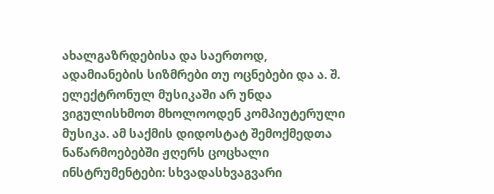ახალგაზრდებისა და საერთოდ, ადამიანების სიზმრები თუ ოცნებები და ა. შ.
ელექტრონულ მუსიკაში არ უნდა ვიგულისხმოთ მხოლოოდენ კომპიუტერული მუსიკა. ამ საქმის დიდოსტატ შემოქმედთა ნაწარმოებებში ჟღერს ცოცხალი ინსტრუმენტები: სხვადასხვაგვარი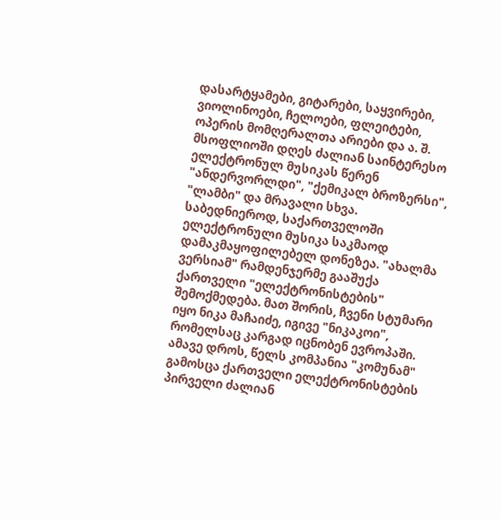დასარტყამები, გიტარები, საყვირები, ვიოლინოები, ჩელოები, ფლეიტები, ოპერის მომღერალთა არიები და ა. შ. მსოფლიოში დღეს ძალიან საინტერესო ელექტრონულ მუსიკას წერენ "ანდერვორლდი", "ქემიკალ ბროზერსი", "ლამბი" და მრავალი სხვა.
საბედნიეროდ, საქართველოში ელექტრონული მუსიკა საკმაოდ დამაკმაყოფილებელ დონეზეა. "ახალმა ვერსიამ" რამდენჯერმე გააშუქა ქართველი "ელექტრონისტების" შემოქმედება. მათ შორის, ჩვენი სტუმარი იყო ნიკა მაჩაიძე, იგივე "ნიკაკოი", რომელსაც კარგად იცნობენ ევროპაში. ამავე დროს, წელს კომპანია "კომუნამ" გამოსცა ქართველი ელექტრონისტების პირველი ძალიან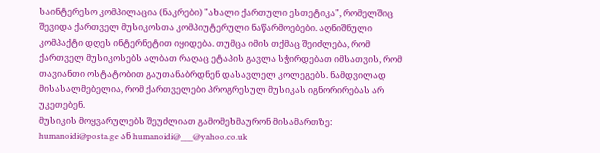საინტერესო კომპილაცია (ნაკრები) "ახალი ქართული ესთეტიკა", რომელშიც შევიდა ქართველ მუსიკოსთა კომპიუტერული ნაწარმოებები. აღნიშნული კომპაქტი დღეს ინტერნეტით იყიდება. თუმცა იმის თქმაც შეიძლება, რომ ქართველ მუსიკოსებს ალბათ რაღაც ეტაპის გავლა სჭირდებათ იმსათვის, რომ თავიანთი ოსტატობით გაუთანაბრდნენ დასავლელ კოლეგებს. ნამდვილად მისასალმებელია, რომ ქართველები პროგრესულ მუსიკას იგნორირებას არ უკეთებენ.
მუსიკის მოყვარულებს შეუძლიათ გამომეხმაურონ მისამართზე: humanoidi@posta.ge ან humanoidi@___@yahoo.co.uk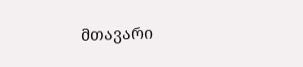მთავარი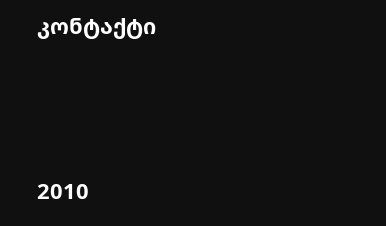კონტაქტი




2010